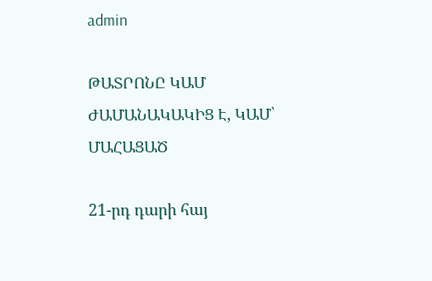admin

ԹԱՏՐՈՆԸ ԿԱՄ ԺԱՄԱՆԱԿԱԿԻՑ Է, ԿԱՄ՝ ՄԱՀԱՑԱԾ

21-րդ դարի հայ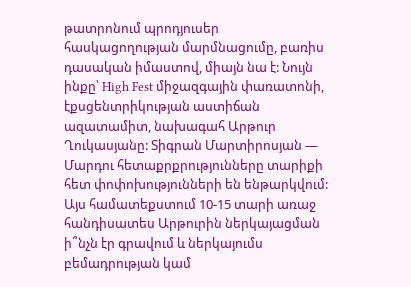թատրոնում պրոդյուսեր հասկացողության մարմնացումը, բառիս դասական իմաստով, միայն նա է: Նույն ինքը՝ High Fest միջազգային փառատոնի, էքսցենտրիկության աստիճան ազատամիտ, նախագահ Արթուր Ղուկասյանը: Տիգրան Մարտիրոսյան — Մարդու հետաքրքրությունները տարիքի հետ փոփոխությունների են ենթարկվում: Այս համատեքստում 10-15 տարի առաջ հանդիսատես Արթուրին ներկայացման ի՞նչն էր գրավում և ներկայումս բեմադրության կամ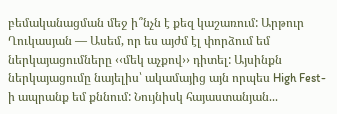բեմականացման մեջ ի՞նչն է քեզ կաշառում: Արթուր Ղուկասյան — Ասեմ, որ ես այժմ էլ փորձում եմ ներկայացումները ‹‹մեկ աչքով›› դիտել: Այսինքն ներկայացումը նայելիս՝ ակամայից այն որպես High Fest-ի ապրանք եմ քննում: Նույնիսկ հայաստանյան...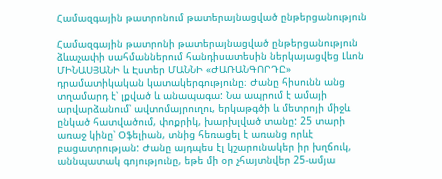Համազգային թատրոնում թատերայնացված ընթերցանություն

Համազգային թատրոնի թատերայնացված ընթերցանություն ձևաչափի սահմաններում հանդիսատեսին ներկայացվեց Լևոն ՄԻՆԱՍՅԱՆԻ և Էստեր ՄԱՆՆԻ «ԺԱՌԱՆԳՈՐԴԸ» դրամատիկական կատակերգությունը։ Ժանը հիսունն անց տղամարդ է՝ լքված և անապագա: Նա ապրում է ամայի արվարձանում՝ ավտոմայրուղու, երկաթգծի և մետրոյի միջև ընկած հատվածում, փոքրիկ, խարխլված տանը: 25 տարի առաջ կինը՝ Օֆելիան, տնից հեռացել է առանց որևէ բացատրության: Ժանը այդպես էլ կշարունակեր իր խղճուկ, աննպատակ գոյությունը, եթե մի օր չհայտնվեր 25-ամյա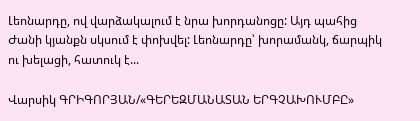Լեոնարդը, ով վարձակալում է նրա խորդանոցը: Այդ պահից Ժանի կյանքն սկսում է փոխվել: Լեոնարդը՝ խորամանկ, ճարպիկ ու խելացի, հատուկ է...

Վարսիկ ԳՐԻԳՈՐՅԱՆ/«ԳԵՐԵԶՄԱՆԱՏԱՆ ԵՐԳՉԱԽՈՒՄԲԸ»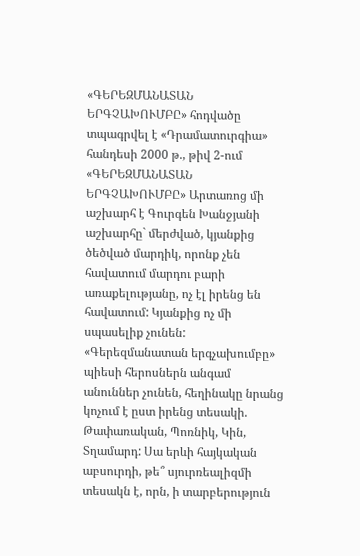«ԳԵՐԵԶՄԱՆԱՏԱՆ ԵՐԳՉԱԽՈՒՄԲԸ» հոդվածը տպագրվել է «Դրամատուրգիա» հանդեսի 2000 թ., թիվ 2-ում «ԳԵՐԵԶՄԱՆԱՏԱՆ ԵՐԳՉԱԽՈՒՄԲԸ» Արտառոց մի աշխարհ է Գուրգեն Խանջյանի աշխարհը` մերժված, կյանքից ծեծված մարդիկ, որոնք չեն հավատում մարդու բարի առաքելությանը, ոչ էլ իրենց են հավատում: Կյանքից ոչ մի սպասելիք չունեն: «Գերեզմանատան երգչախումբը» պիեսի հերոսներն անգամ անուններ չունեն, հեղինակը նրանց կոչում է ըստ իրենց տեսակի. Թափառական, Պոռնիկ, Կին, Տղամարդ: Սա երևի հայկական աբսուրդի, թե՞ սյուրռեալիզմի տեսակն է, որն, ի տարբերություն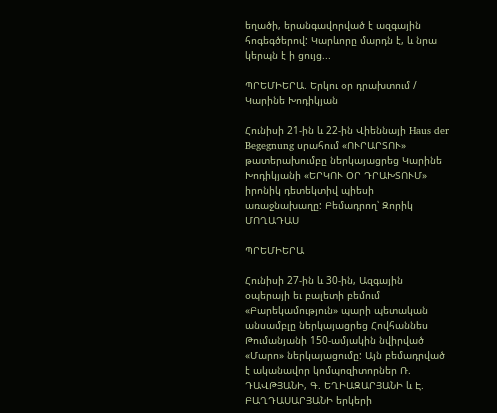եղածի, երանգավորված է ազգային հոգեգծերով: Կարևորը մարդն է, և նրա կերպն է ի ցույց...

ՊՐԵՄԻԵՐԱ. Երկու օր դրախտում / Կարինե Խոդիկյան

Հունիսի 21-ին և 22-ին Վիեննայի Haus der Begegnung սրահում «ՈՒՐԱՐՏՈՒ» թատերախումբը ներկայացրեց Կարինե Խոդիկյանի «ԵՐԿՈՒ ՕՐ ԴՐԱԽՏՈՒՄ» իրոնիկ դետեկտիվ պիեսի առաջնախաղը: Բեմադրող՝ Զորիկ ՄՈՂԱԴԱՍ

ՊՐԵՄԻԵՐԱ

Հունիսի 27-ին և 30-ին, Ազգային օպերայի եւ բալետի բեմում «Բարեկամություն» պարի պետական անսամբլը ներկայացրեց Հովհաննես Թումանյանի 150-ամյակին նվիրված «Մարո» ներկայացումը: Այն բեմադրված է ականավոր կոմպոզիտորներ Ռ. ԴԱՎԹՅԱՆԻ, Գ. ԵՂԻԱԶԱՐՅԱՆԻ և Է. ԲԱՂԴԱՍԱՐՅԱՆԻ երկերի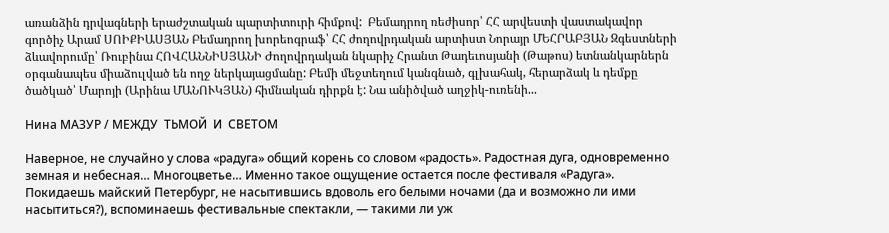առանձին դրվագների երաժշտական պարտիտուրի հիմքով:  Բեմադրող ռեժիսոր՝ ՀՀ արվեստի վաստակավոր գործիչ Արամ ՍՈԻՔԻԱՍՅԱՆ Բեմադրող խորեոգրաֆ՝ ՀՀ ժողովրդական արտիստ Նորայր ՄԵՀՐԱԲՅԱՆ Զգեստների ձևավորումը՝ Ռուբինա ՀՈՎՀԱՆՆԻՍՅԱՆԻ Ժողովրդական նկարիչ Հրանտ Թադեւոսյանի (Թաթոս) ետնանկարներն օրգանապես միաձուլված են ողջ ներկայացմանը: Բեմի մեջտեղում կանգնած, գլխահակ, հերարձակ և դեմքը ծածկած՝ Մարոյի (Արինա ՄԱՆՈՒԿՅԱՆ) հիմնական դիրքն է: Նա անիծված աղջիկ-ուռենի...

Нина МАЗУР / МЕЖДУ  ТЬМОЙ  И  СВЕТОМ

Наверное, не случайно у слова «радуга» общий корень со словом «радость». Радостная дуга, одновременно земная и небесная… Многоцветье… Именно такое ощущение остается после фестиваля «Радуга». Покидаешь майский Петербург, не насытившись вдоволь его белыми ночами (да и возможно ли ими насытиться?), вспоминаешь фестивальные спектакли, — такими ли уж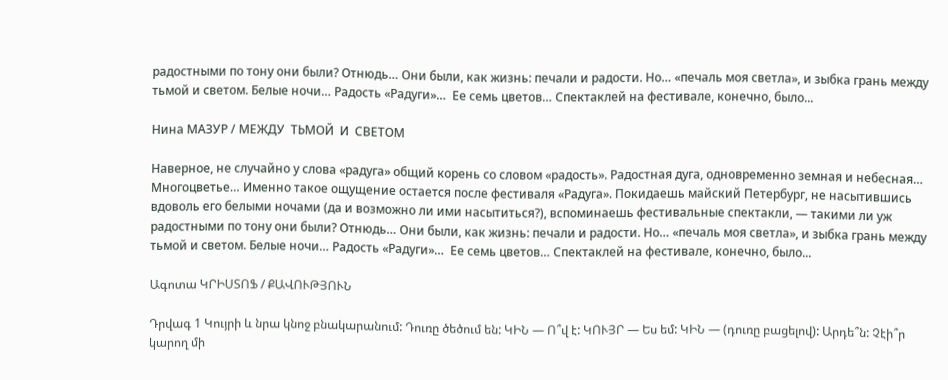радостными по тону они были? Отнюдь… Они были, как жизнь: печали и радости. Но… «печаль моя светла», и зыбка грань между тьмой и светом. Белые ночи… Радость «Радуги»…  Ее семь цветов… Спектаклей на фестивале, конечно, было...

Нина МАЗУР / МЕЖДУ  ТЬМОЙ  И  СВЕТОМ

Наверное, не случайно у слова «радуга» общий корень со словом «радость». Радостная дуга, одновременно земная и небесная… Многоцветье… Именно такое ощущение остается после фестиваля «Радуга». Покидаешь майский Петербург, не насытившись вдоволь его белыми ночами (да и возможно ли ими насытиться?), вспоминаешь фестивальные спектакли, — такими ли уж радостными по тону они были? Отнюдь… Они были, как жизнь: печали и радости. Но… «печаль моя светла», и зыбка грань между тьмой и светом. Белые ночи… Радость «Радуги»…  Ее семь цветов… Спектаклей на фестивале, конечно, было...

Ագոտա ԿՐԻՍՏՈՖ / ՔԱՎՈՒԹՅՈՒՆ

Դրվագ 1 Կույրի և նրա կնոջ բնակարանում: Դուռը ծեծում են: ԿԻՆ — Ո՞վ է: ԿՈՒՅՐ — Ես եմ: ԿԻՆ — (դուռը բացելով): Արդե՞ն: Չէի՞ր կարող մի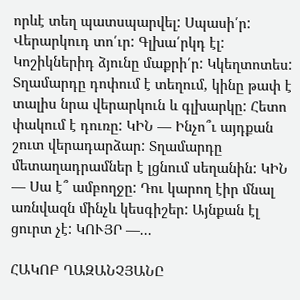որևէ տեղ պատսպարվել: Սպասի՛ր: Վերարկուդ տո՛ւր: Գլխա՛րկդ էլ: Կոշիկներիդ ձյունը մաքրի՛ր: Կկեղտոտես: Տղամարդը դոփում է տեղում, կինը թափ է տալիս նրա վերարկուն և գլխարկը: Հետո փակում է դուռը: ԿԻՆ — Ինչո՞ւ այդքան շուտ վերադարձար: Տղամարդը մետաղադրամներ է լցնում սեղանին: ԿԻՆ — Սա է՞ ամբողջը: Դու կարող էիր մնալ առնվազն մինչև կեսգիշեր: Այնքան էլ ցուրտ չէ: ԿՈՒՅՐ —...

ՀԱԿՈԲ ՂԱԶԱՆՉՅԱՆԸ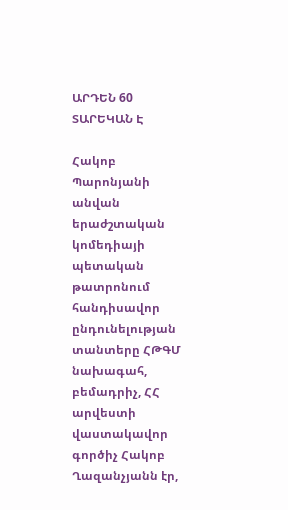ԱՐԴԵՆ 60 ՏԱՐԵԿԱՆ Է

Հակոբ Պարոնյանի անվան երաժշտական կոմեդիայի պետական թատրոնում հանդիսավոր ընդունելության տանտերը ՀԹԳՄ նախագահ, բեմադրիչ, ՀՀ արվեստի վաստակավոր գործիչ Հակոբ Ղազանչյանն էր,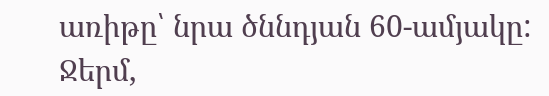առիթը՝ նրա ծննդյան 60-ամյակը: Ջերմ,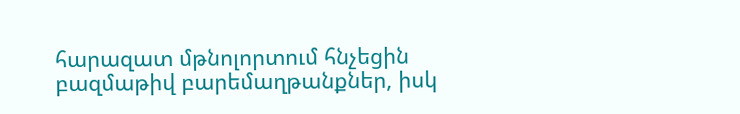հարազատ մթնոլորտում հնչեցին բազմաթիվ բարեմաղթանքներ, իսկ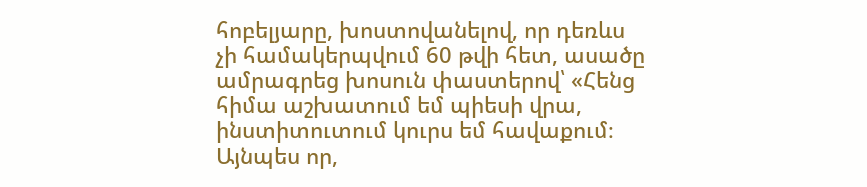հոբելյարը, խոստովանելով, որ դեռևս չի համակերպվում 60 թվի հետ, ասածը ամրագրեց խոսուն փաստերով՝ «Հենց հիմա աշխատում եմ պիեսի վրա, ինստիտուտում կուրս եմ հավաքում։ Այնպես որ,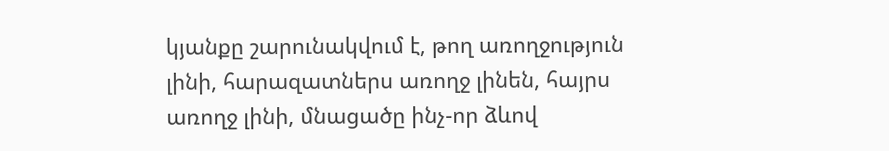կյանքը շարունակվում է, թող առողջություն լինի, հարազատներս առողջ լինեն, հայրս առողջ լինի, մնացածը ինչ-որ ձևով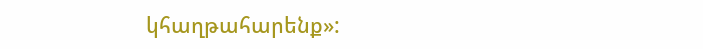կհաղթահարենք»: